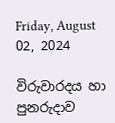Friday, August 02, 2024

විරුවාරදය හා පුනරුදාව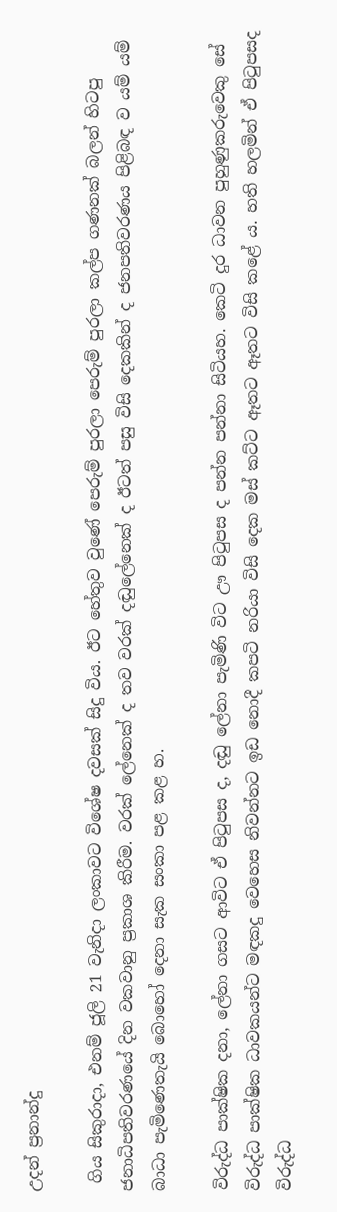උදන් ප්‍රනාන්දු

 ගිය සිකුරාදා, එනම් ජූලි 21 වැනිදා ලංකාවට විශේෂ දවසක් සිදු විය. ඊට හේතුව වුණේ පෙරුම් පුරලා පෙරුම් පුරලා කල්ප ගණනක් බලන් හිටපු ජනාධිපතිවරණයේ දින වකවානු ප්‍රකාශ කිරීම. වරක් ලේනෙක් ද තව වරක් දඬුලේනෙක් ද ඊටත් පසු විසි දෙකකින් ද ජනපතිවරණය පිළිබඳ ව යම් යම් බාධා පැමිණෙතැයි බොහෝ දෙනා සැක සංකා පළ කළ හ.

විරුද්ධ පාක්ෂික දනා, ලේනා ගසට ආවිට ඒ පිටුපස ද, දඬු ලේනා පැමිණි විට ඌ පිටුපස ද පන්න පන්නා සිටියහ. කෙටි දුර ධාවන පුහුණුකරුවෙකු සේ විරුද්ධ පාක්ෂික ධාවකයන්ට මඳකදු වෙහෙස නිවන්නට ඉඩ නොදී කපටි නරියා විසි දෙක මස් කට්ට ඈතට ඈතට විසි කළේ ය. හති හලමින් ඒ පිටුපසද විරුද්ධ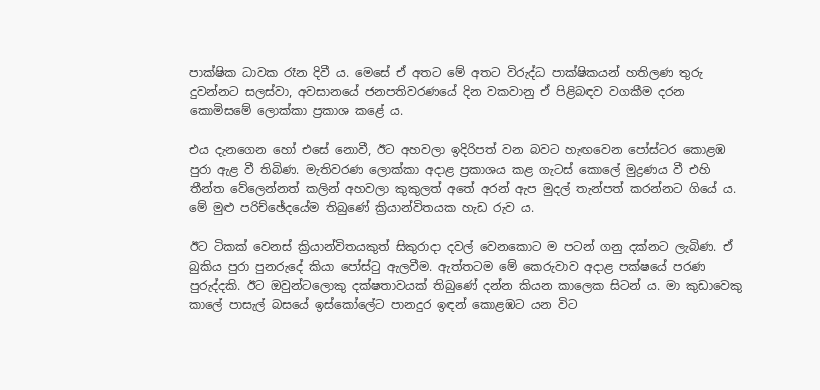පාක්ෂික ධාවක රෑන දිවී ය. මෙසේ ඒ අතට මේ අතට විරුද්ධ පාක්ෂිකයන් හතිලණ තුරු දුවන්නට සලස්වා, අවසානයේ ජනපතිවරණයේ දින වකවානු ඒ පිළිබඳව වගකීම දරන කොමිසමේ ලොක්කා ප්‍රකාශ කළේ ය.

එය දැනගෙන හෝ එසේ නොවී, ඊට අහවලා ඉදිරිපත් වන බවට හැඟවෙන පෝස්ටර කොළඹ පුරා ඇළ වී තිබිණ. මැතිවරණ ලොක්කා අදාළ ප්‍රකාශය කළ ගැටස් කොලේ මුද්‍රණය වී එහි තීන්ත වේලෙන්නත් කලින් අහවලා කුකුලත් අතේ අරන් ඇප මුදල් තැන්පත් කරන්නට ගියේ ය. මේ මුළු පරිච්ඡේදයේම තිබුණේ ක්‍රියාන්විතයක හැඩ රුව ය.

ඊට ටිකක් වෙනස් ක්‍රියාන්විතයකුත් සිකුරාදා දවල් වෙනකොට ම පටන් ගනු දක්නට ලැබිණ. ඒ බුකිය පුරා පුනරුදේ කියා පෝස්ටු ඇලවීම. ඇත්තටම මේ කෙරුවාව අදාළ පක්ෂයේ පරණ පුරුද්දකි. ඊට ඔවුන්ටලොකු දක්ෂතාවයක් තිබුණේ දන්න කියන කාලෙක සිටන් ය. මා කුඩාවෙකු කාලේ පාසැල් බසයේ ඉස්කෝලේට පානදුර ඉඳන් කොළඹට යන විට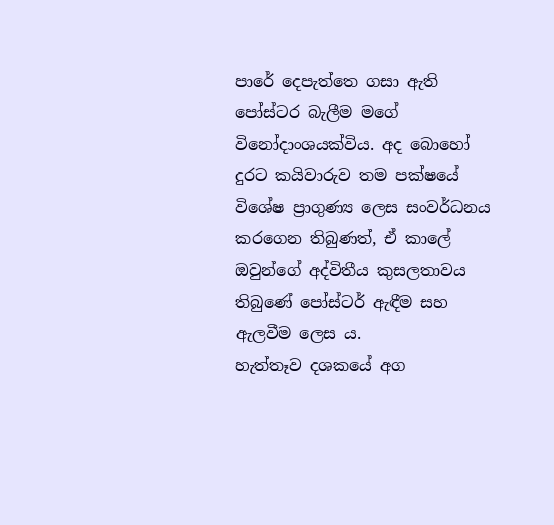පාරේ දෙපැත්තෙ ගසා ඇති පෝස්ටර බැලීම මගේ විනෝදාංශයක්විය. අද බොහෝ දුරට කයිවාරුව තම පක්ෂයේ විශේෂ ප්‍රාගුණ්‍ය ලෙස සංවර්ධනය කරගෙන තිබුණත්, ඒ කාලේ ඔවුන්ගේ අද්විතීය කුසලතාවය තිබුණේ පෝස්ටර් ඇඳීම සහ ඇලවීම ලෙස ය.
හැත්තෑව දශකයේ අග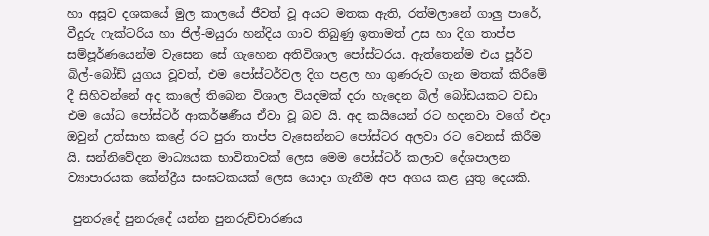හා අසූව දශකයේ මුල කාලයේ ජීවත් වූ අයට මතක ඇති, රත්මලානේ ගාලු පාරේ, වීදුරු ෆැක්ටරිය හා ජිල්-මයුරා හන්දිය ගාව තිබුණු ඉතාමත් උස හා දිග තාප්ප සම්පූර්ණයෙන්ම වැසෙන සේ ගැහෙන අතිවිශාල පෝස්ටරය. ඇත්තෙන්ම එය පූර්ව බිල්-බෝඩ් යුගය වූවත්, එම පෝස්ටර්වල දිග පළල හා ගුණරුව ගැන මතක් කිරීමේ දී සිහිවන්නේ අද කාලේ තිබෙන විශාල වියදමක් දරා හැදෙන බිල් බෝඩයකට වඩා එම යෝධ පෝස්ටර් ආකර්ෂණීය ඒවා වූ බව යි. අද කයියෙන් රට හදනවා වගේ එදා ඔවුන් උත්සාහ කළේ රට පුරා තාප්ප වැසෙන්නට පෝස්ටර අලවා රට වෙනස් කිරීම යි. සන්නිවේදන මාධ්‍යයක භාවිතාවක් ලෙස මෙම පෝස්ටර් කලාව දේශපාලන ව්‍යාපාරයක කේන්ද්‍රීය සංඝටකයක් ලෙස යොදා ගැනීම අප අගය කළ යුතු දෙයකි.

 පුනරුදේ පුනරුදේ යන්න පුනරුච්චාරණය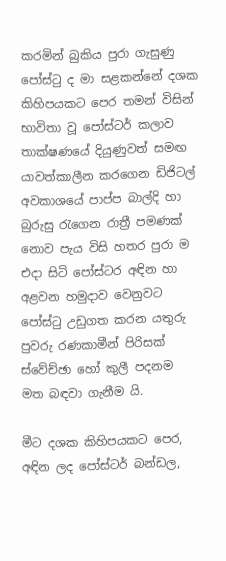කරමින් බුකිය පුරා ගැසුණු පෝස්ටු ද මා සළකන්නේ දශක කිහිපයකට පෙර තමන් විසින් භාවිතා වූ පෝස්ටර් කලාව තාක්ෂණයේ දියුණුවත් සමඟ යාවත්කාලීන කරගෙන ඩිජිටල් අවකාශයේ පාප්ප බාල්දි හා බුරුසු රැගෙන රාත්‍රී පමණක් නොව පැය විසි හතර පුරා ම එදා සිටි පෝස්ටර අඳින හා අළවන හමුදාව වෙනුවට පෝස්ටු උඩුගත කරන යතුරු පුවරු රණකාමීන් පිරිසක් ස්වේච්ඡා හෝ කුලී පදනම මත බඳවා ගැනීම යි.

මීට දශක කිහිපයකට පෙර, අඳින ලද පෝස්ටර් බන්ඩල,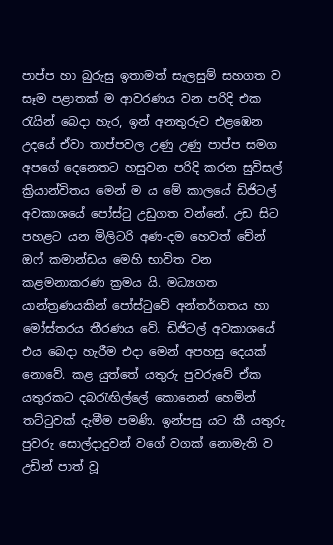පාප්ප හා බුරුසු ඉතාමත් සැලසුම් සහගත ව සෑම පළාතක් ම ආවරණය වන පරිදි එක රැයින් බෙදා හැර, ඉන් අනතුරුව එළඹෙන උදයේ ඒවා තාප්පවල උණු උණු පාප්ප සමග අපගේ දෙනෙතට හසුවන පරිදි කරන සුවිසල් ක්‍රියාන්විතය මෙන් ම ය මේ කාලයේ ඩිජිටල් අවකාශයේ පෝස්ටු උඩුගත වන්නේ. උඩ සිට පහළට යන මිලිටරි අණ-දම හෙවත් චේන් ඔෆ් කමාන්ඩය මෙහි භාවිත වන කළමනාකරණ ක්‍රමය යි. මධ්‍යගත යාන්ත්‍රණයකින් පෝස්ටුවේ අන්තර්ගතය හා මෝස්තරය තීරණය වේ. ඩිජිටල් අවකාශයේ එය බෙදා හැරීම එදා මෙන් අපහසු දෙයක් නොවේ. කළ යුත්තේ යතුරු පුවරුවේ ඒක යතුරකට දබරැඟිල්ලේ කොනෙන් හෙමින් තට්ටුවක් දැමීම පමණි. ඉන්පසු යට කී යතුරු පුවරු සොල්දාදුවන් වගේ වගක් නොමැති ව උඩින් පාත් වූ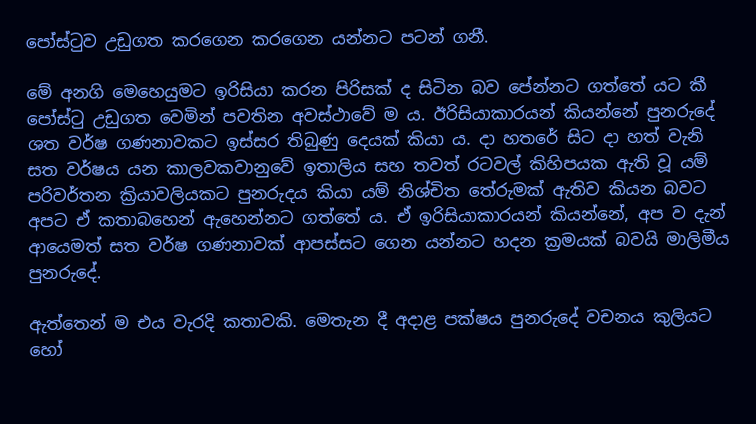පෝස්ටුව උඩුගත කරගෙන කරගෙන යන්නට පටන් ගනී.

මේ අනගි මෙහෙයුමට ඉරිසියා කරන පිරිසක් ද සිටින බව පේන්නට ගත්තේ යට කී පෝස්ටු උඩුගත වෙමින් පවතින අවස්ථාවේ ම ය. ඊරිසියාකාරයන් කියන්නේ පුනරුදේ ශත වර්ෂ ගණනාවකට ඉස්සර තිබුණු දෙයක් කියා ය. දා හතරේ සිට දා හත් වැනි සත වර්ෂය යන කාලවකවානුවේ ඉතාලිය සහ තවත් රටවල් කිහිපයක ඇති වූ යම් පරිවර්තන ක්‍රියාවලියකට පුනරුදය කියා යම් නිශ්චිත තේරුමක් ඇතිව කියන බවට අපට ඒ කතාබහෙන් ඇහෙන්නට ගත්තේ ය. ඒ ඉරිසියාකාරයන් කියන්නේ, අප ව දැන් ආයෙමත් සත වර්ෂ ගණනාවක් ආපස්සට ගෙන යන්නට හදන ක්‍රමයක් බවයි මාලිමීය පුනරුදේ.

ඇත්තෙන් ම එය වැරදි කතාවකි. මෙතැන දී අදාළ පක්ෂය පුනරුදේ වචනය කුලියට හෝ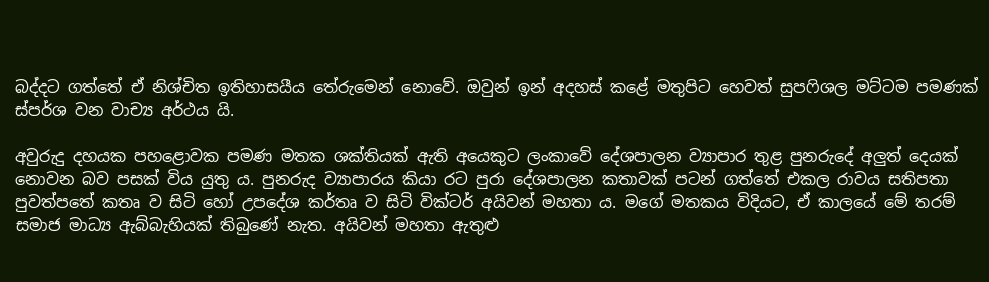බද්දට ගත්තේ ඒ නිශ්චිත ඉතිහාසයීය තේරුමෙන් නොවේ. ඔවුන් ඉන් අදහස් කළේ මතුපිට හෙවත් සුපෆිශල මට්ටම පමණක් ස්පර්ශ වන වාච්‍ය අර්ථය යි.

අවුරුදු දහයක පහළොවක පමණ මතක ශක්තියක් ඇති අයෙකුට ලංකාවේ දේශපාලන ව්‍යාපාර තුළ පුනරුදේ අලුත් දෙයක් නොවන බව පසක් විය යුතු ය. පුනරුද ව්‍යාපාරය කියා රට පුරා දේශපාලන කතාවක් පටන් ගත්තේ එකල රාවය සතිපතා පුවත්පතේ කතෘ ව සිටි හෝ උපදේශ කර්තෘ ව සිටි වික්ටර් අයිවන් මහතා ය. මගේ මතකය විදියට, ඒ කාලයේ මේ තරම් සමාජ මාධ්‍ය ඇබ්බැහියක් තිබුණේ නැත. අයිවන් මහතා ඇතුළු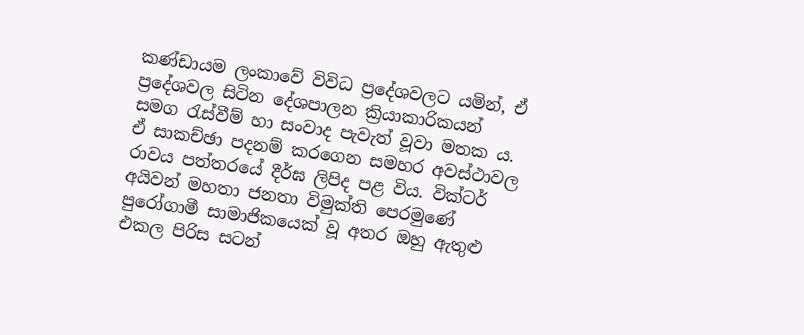කණ්ඩායම ලංකාවේ විවිධ ප්‍රදේශවලට යමින්, ඒ ප්‍රදේශවල සිටින දේශපාලන ක්‍රියාකාරිකයන් සමග රැස්වීම් හා සංවාද පැවැත් වූවා මතක ය. ඒ සාකච්ඡා පදනම් කරගෙන සමහර අවස්ථාවල රාවය පත්තරයේ දීර්ඝ ලිපිද පළ විය. වික්ටර් අයිවන් මහතා ජනතා විමුක්ති පෙරමුණේ පුරෝගාමී සාමාජිකයෙක් වූ අතර ඔහු ඇතුළු එකල පිරිස සටන්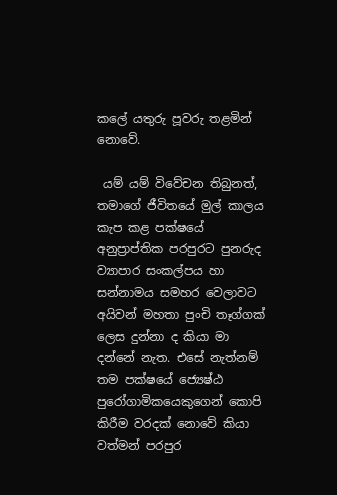කලේ යතුරු පූවරු තළමින් නොවේ.

 යම් යම් විවේචන තිබුනත්, තමාගේ ජීවිතයේ මුල් කාලය කැප කළ පක්ෂයේ අනුප්‍රාප්තික පරපුරට පුනරුද ව්‍යාපාර සංකල්පය හා සන්නාමය සමහර වෙලාවට අයිවන් මහතා පුංචි තෑග්ගක් ලෙස දුන්නා ද කියා මා දන්නේ නැත. එසේ නැත්නම් තම පක්ෂයේ ජ්‍යෙෂ්ඨ පුරෝගාමිකයෙකුගෙන් කොපි කිරීම වරදක් නොවේ කියා වත්මන් පරපුර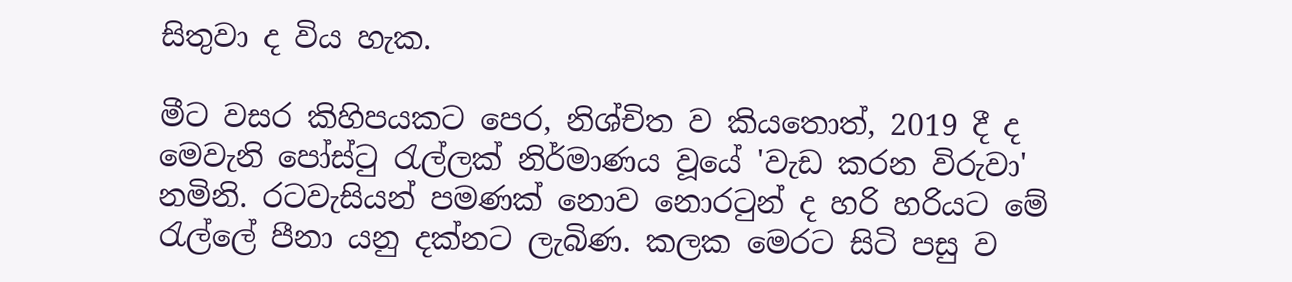සිතුවා ද විය හැක.

මීට වසර කිහිපයකට පෙර, නිශ්චිත ව කියතොත්, 2019 දී ද මෙවැනි පෝස්ටු රැල්ලක් නිර්මාණය වූයේ 'වැඩ කරන විරුවා' නමිනි. රටවැසියන් පමණක් නොව නොරටුන් ද හරි හරියට මේ රැල්ලේ පීනා යනු දක්නට ලැබිණ. කලක මෙරට සිටි පසු ව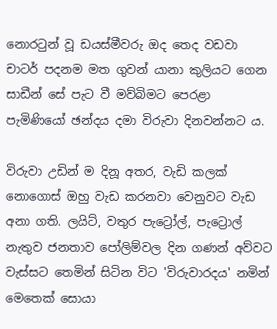නොරටුන් වූ ඩයස්මීවරු ඔද තෙද වඩවා චාටර් පදනම මත ගුවන් යානා කුලියට ගෙන සාඩීන් සේ පැට වී මව්බිමට පෙරළා පැමිණියෝ ඡන්දය දමා විරුවා දිනවන්නට ය.

විරුවා උඩින් ම දිනූ අතර, වැඩි කලක් නොගොස් ඔහු වැඩ කරනවා වෙනුවට වැඩ අනා ගති. ලයිට්, වතුර පැට්‍රෝල්, පැට්‍රොල් නැතුව ජනතාව පෝලිම්වල දින ගණන් අව්වට වැස්සට තෙමින් සිටින විට 'විරුවාරදය' නමින් මෙතෙක් සොයා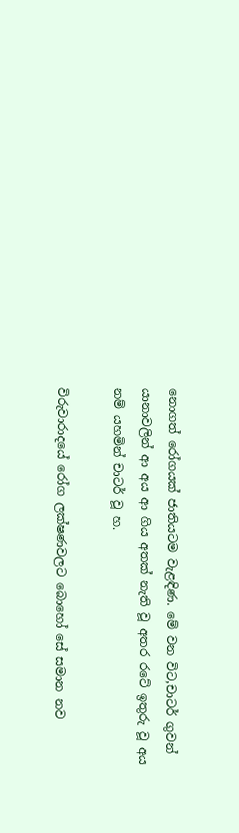නොගත් රෝගයක් ජාතියටම වැළඳිණ. මේ වන විට,චාටර් ගුවන් යානාවලින් ආ අය ආ ගිය අතක් නැති වූ අතර රටේ ඉතුරු වූ අය නම් යහමින් චාටර් වූ හ.

විරුවාරාදයේ රෝග ලක්ෂණවලට බොහෝ සේ සමාන නව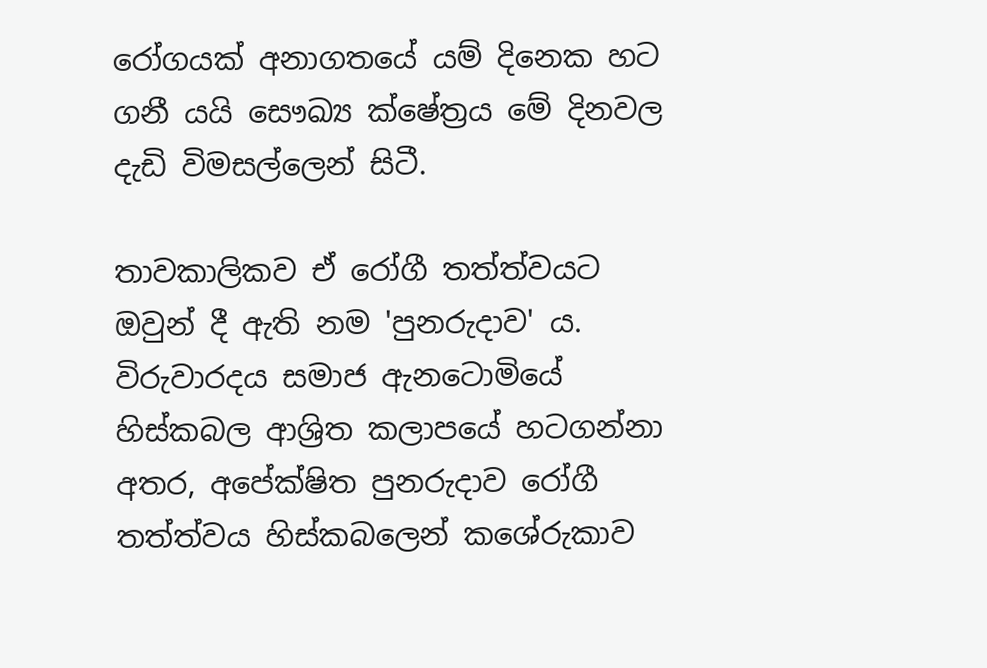රෝගයක් අනාගතයේ යම් දිනෙක හට ගනී යයි සෞඛ්‍ය ක්ෂේත්‍රය මේ දිනවල දැඩි විමසල්ලෙන් සිටී.

තාවකාලිකව ඒ රෝගී තත්ත්වයට ඔවුන් දී ඇති නම 'පුනරුදාව' ය. විරුවාරදය සමාජ ඇනටොමියේ හිස්කබල ආශ්‍රිත කලාපයේ හටගන්නා අතර, අපේක්ෂිත පුනරුදාව රෝගී තත්ත්වය හිස්කබලෙන් කශේරුකාව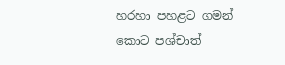හරහා පහළට ගමන් කොට පශ්චාත්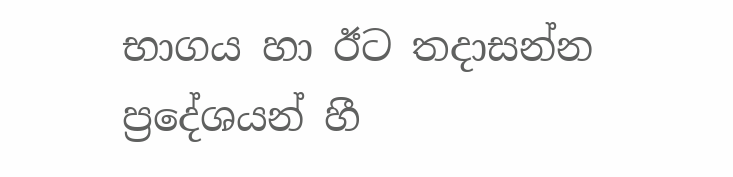භාගය හා ඊට තදාසන්න ප්‍රදේශයන් හී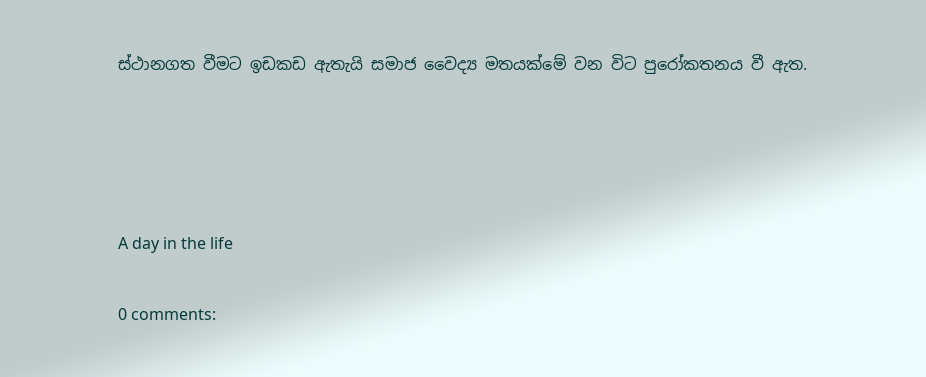ස්ථානගත වීමට ඉඩකඩ ඇතැයි සමාජ වෛද්‍ය මතයක්මේ වන විට පුරෝකතනය වී ඇත.




A day in the life

0 comments: